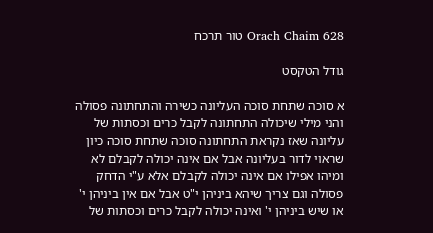Orach Chaim 628 טור תרכח

גודל הטקסט

א סוכה שתחת סוכה העליונה כשירה והתחתונה פסולה והני מילי שיכולה התחתונה לקבל כרים וכסתות של עליונה שאז נקראת התחתונה סוכה שתחת סוכה כיון שראוי לדור בעליונה אבל אם אינה יכולה לקבלם לא ומיהו אפילו אם אינה יכולה לקבלם אלא ע"י הדחק פסולה וגם צריך שיהא ביניהן י"ט אבל אם אין ביניהן י' או שיש ביניהן י' ואינה יכולה לקבל כרים וכסתות של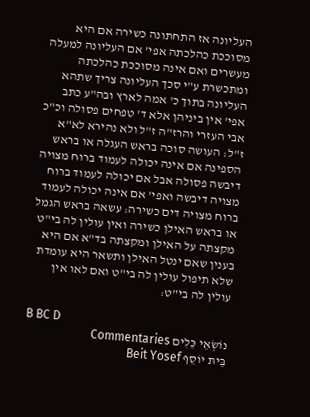העליונה אז התחתונה כשירה אם היא מסוככת כהלכתה אפי' אם העליונה למעלה מעשרים ואם אינה מסוככת כהלכתה ומתכשרת ע"י סכך העליונה צריך שתהא העליונה בתוך כ' אמה לארץ ובה"ע כתב אפי' אין ביניהן אלא ד' טפחים פסולה וכ"כ אבי העזרי והרז"ה ז"ל ולא נהירא לא"א ז"ל: העושה סוכה בראש העגלה או בראש הספינה אם אינה יכולה לעמוד ברוח מצויה דיבשה פסולה אבל אם יכולה לעמוד ברוח מצויה דיבשה ואפי' אם אינה יכולה לעמוד ברוח מצויה דים כשירה: עשאה בראש הגמל או בראש האילן כשירה ואין עולין לה בי"ט מקצתה על האילן ומקצתה בד"א אם היא בענין שאם ינטל האילן ותשאר היא עומדת שלא תיפול עולין לה בי"ט ואם לאו אין עולין לה בי"ט:

B BC D
נוֹשְׂאֵי כֵּלִים Commentaries
בֵּית יוֹסֵף Beit Yosef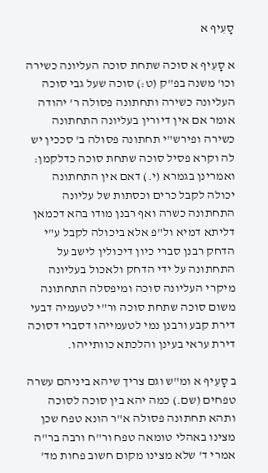סָעִיף א

א סָעִיף א סוכה שתחת סוכה העליונה כשירה וכו' משנה בפ"ק (ט:) סוכה שעל גבי סוכה העליונה כשירה ותחתונה פסולה ר' יהודה אומר אם אין דיורין בעליונה התחתונה כשירה ופירש"י תחתונה פסולה ב' סככין יש לה וקרא פסיל סוכה שתחת סוכה כדלקמן: ואמרינן בגמרא (י.) דאם אין התחתונה יכולה לקבל כרים וכסתות של עליונה התחתונה כשרה ואף רבנן מודו בהא דכמאן דליתא דמיא ול"פ אלא ביכולה לקבל ע"י הדחק רבנן סברי כיון דיכולין לישב על התחתונה על ידי הדחק ולאכול בעליונה מיקרי העליונה סוכה ומיפסלה התחתונה משום סוכה שתחת סוכה ור"י לטעמיה דבעי דירת קבע ורבנן נמי לטעמייהו דסברי דסוכה דירת עראי בעינן והלכתא כוותייהו.

ב סָעִיף א ומ"ש וגם צריך שיהא ביניהם עשרה טפחים (שם.) כמה יהא בין סוכה לסוכה ותהא תחתונה פסולה א"ר הונא טפח שכן מצינו באהלי טומאה טפח ור"ח ורבה בר"ה אמרי ד' שלא מצינו מקום חשוב פחות מד'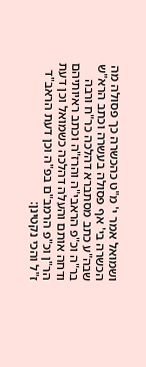ושמואל אמר י' מ"ט כהכשרה כך פסולה מה הכשרה בי' אף פסולה בעשרה וכתב הרא"ש שבה"ע כתב מסתברא דהלכה כר"ח ורבה בר"ה וכ"פ הראבי"ה והרז"ה וכתב ראיותיהם ודחה אותם והעלה דהלכה כשמואל וכן דעת הר"ן וכ"פ הרמב"ם בפ"ה וכן דעת הראב"ד ז"ל והכי נקטינן: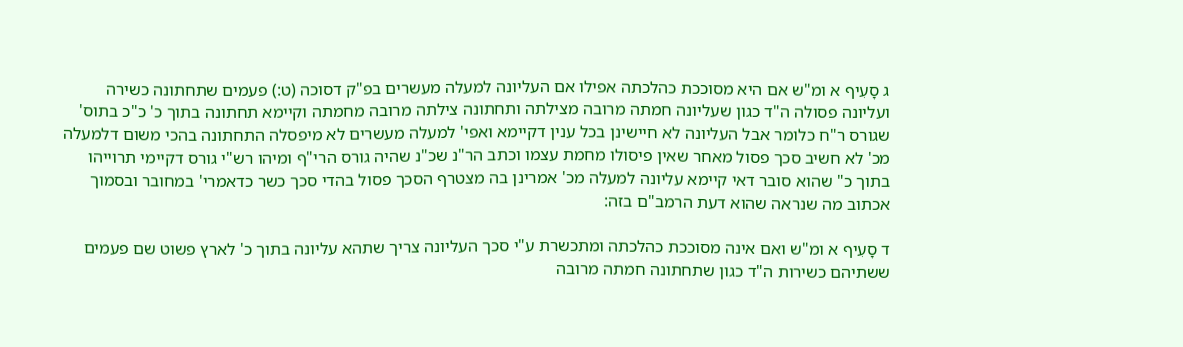ג סָעִיף א ומ"ש אם היא מסוככת כהלכתה אפילו אם העליונה למעלה מעשרים בפ"ק דסוכה (ט:) פעמים שתחתונה כשירה ועליונה פסולה ה"ד כגון שעליונה חמתה מרובה מצילתה ותחתונה צילתה מרובה מחמתה וקיימא תחתונה בתוך כ' כ"כ בתוס' שגורס ר"ח כלומר אבל העליונה לא חיישינן בכל ענין דקיימא ואפי' למעלה מעשרים לא מיפסלה התחתונה בהכי משום דלמעלה מכ' לא חשיב סכך פסול מאחר שאין פיסולו מחמת עצמו וכתב הר"נ שכ"נ שהיה גורס הרי"ף ומיהו רש"י גורס דקיימי תרוייהו בתוך כ" שהוא סובר דאי קיימא עליונה למעלה מכ' אמרינן בה מצטרף הסכך פסול בהדי סכך כשר כדאמרי' במחובר ובסמוך אכתוב מה שנראה שהוא דעת הרמב"ם בזה:

ד סָעִיף א ומ"ש ואם אינה מסוככת כהלכתה ומתכשרת ע"י סכך העליונה צריך שתהא עליונה בתוך כ' לארץ פשוט שם פעמים ששתיהם כשירות ה"ד כגון שתחתונה חמתה מרובה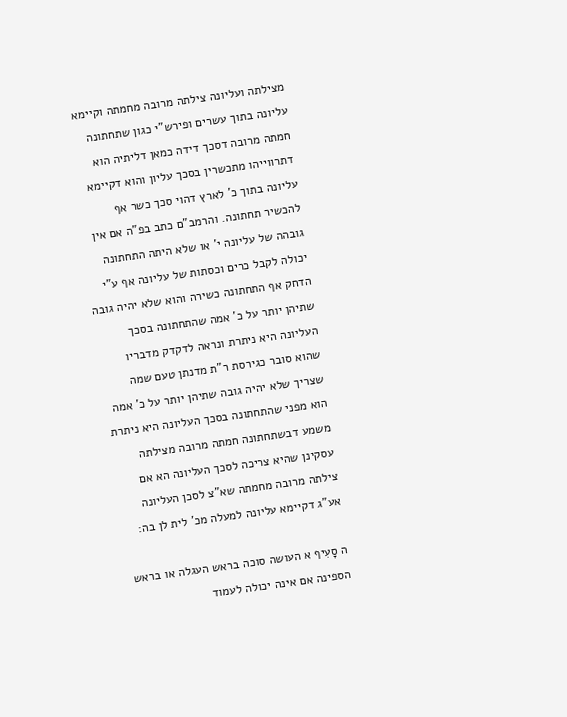מצילתה ועליונה צילתה מרובה מחמתה וקיימא עליונה בתוך עשרים ופירש"י כגון שתחתונה חמתה מרובה דסכך דידה כמאן דליתיה הוא דתרווייהו מתכשרין בסכך עליון והוא דקיימא עליונה בתוך כ' לארץ דהוי סכך כשר אף להכשיר תחתונה. והרמב"ם כתב בפ"ה אם אין גובהה של עליונה י' או שלא היתה התחתונה יכולה לקבל כרים וכסתות של עליונה אף ע"י הדחק אף התחתונה כשירה והוא שלא יהיה גובה שתיהן יותר על כ' אמה שהתחתונה בסכך העליונה היא ניתרת ונראה לדקדק מדבריו שהוא סובר כגירסת ר"ת מדנתן טעם שמה שצריך שלא יהיה גובה שתיהן יותר על כ' אמה הוא מפני שהתחתונה בסכך העליונה היא ניתרת משמע דבשתחתונה חמתה מרובה מצילתה עסקינן שהיא צריכה לסכך העליונה הא אם צילתה מרובה מחמתה שא"צ לסכן העליונה אע"ג דקיימא עליונה למעלה מכ' לית לן בה:

ה סָעִיף א העושה סוכה בראש העגלה או בראש הספינה אם אינה יכולה לעמוד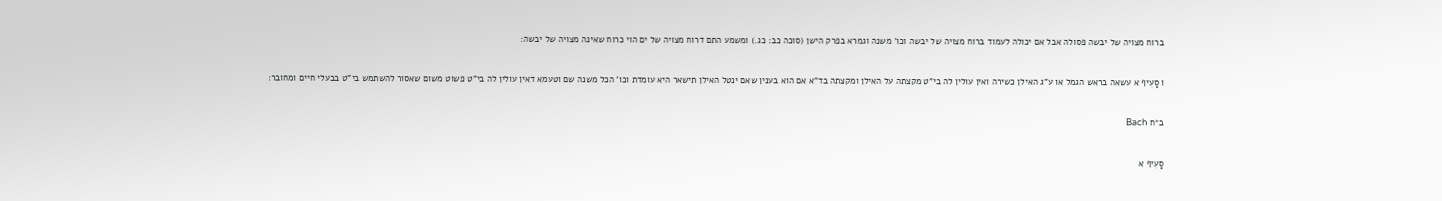ברוח מצויה של יבשה פסולה אבל אם יכולה לעמוד ברוח מצויה של יבשה וכו' משנה וגמרא בפרק הישן (סוכה כב: כג.) ומשמע התם דרוח מצויה של ים הוי כרוח שאינה מצויה של יבשה:

ו סָעִיף א עשאה בראש הגמל או ע"ג האילן כשירה ואין עולין לה בי"ט מקצתה על האילן ומקצתה בד"א אם הוא בענין שאם ינטל האילן תישאר היא עומדת וכו' הכל משנה שם וטעמא דאין עולין לה בי"ט פשוט משום שאסור להשתמש בי"ט בבעלי חיים ומחובר:

ב״ח Bach

סָעִיף א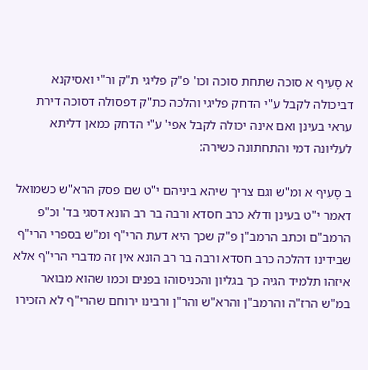א סָעִיף א סוכה שתחת סוכה וכו' פ"ק פליגי ת"ק ור"י ואסיקנא דביכולה לקבל ע"י הדחק פליגי והלכה כת"ק דפסולה דסוכה דירת עראי בעינן ואם אינה יכולה לקבל אפי' ע"י הדחק כמאן דליתא לעליונה דמי והתחתונה כשירה:

ב סָעִיף א ומ"ש וגם צריך שיהא ביניהם י"ט שם פסק הרא"ש כשמואל דאמר י"ט בעינן ודלא כרב חסדא ורבה בר רב הונא דסגי בד' וכ"פ הרמב"ם וכתב הרמב"ן פ"ק שכך היא דעת הרי"ף ומ"ש בספרי הרי"ף שבידינו דהלכה כרב חסדא ורבה בר רב הונא אין זה מדברי הרי"ף אלא איזהו תלמיד הגיה כך בגליון והכניסוהו בפנים וכמו שהוא מבואר במ"ש הרז"ה והרמב"ן והרא"ש והר"ן ורבינו ירוחם שהרי"ף לא הזכירו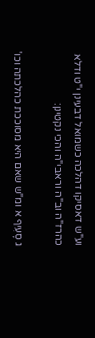וע"ש דאסיקו דהלכה כשמואל דבעינן י"ט ודלא כהרז"ה וב"ה וראבי"ה והכי נקטינן:

ג סָעִיף א ומ"ש שאם היא מסוככת כהלכתה וכו'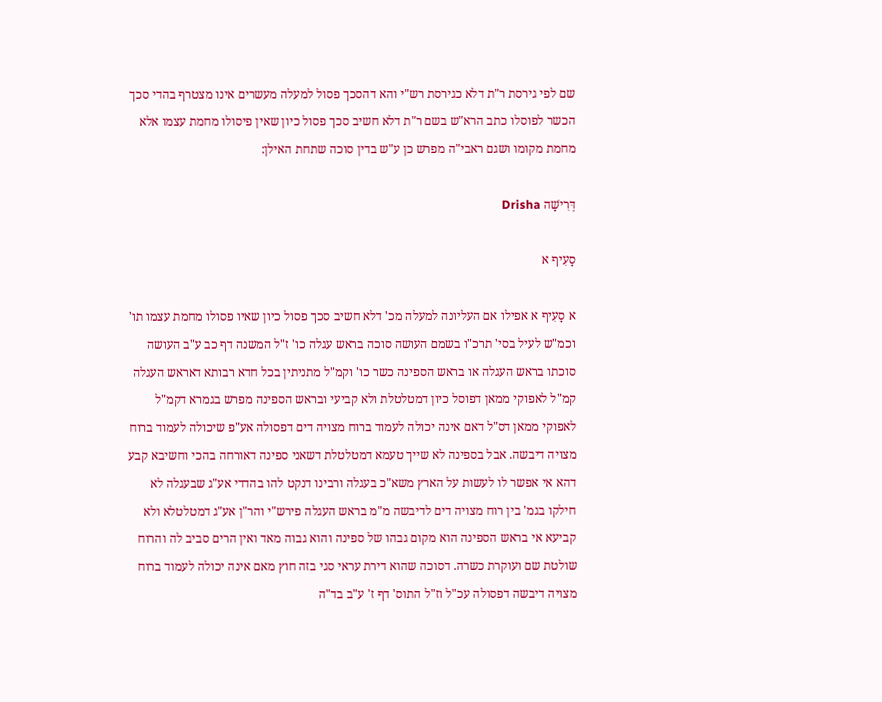שם לפי גירסת ר"ת דלא כגירסת רש"י והא דהסכך פסול למעלה מעשרים אינו מצטרף בהדי סכך הכשר לפוסלו כתב הרא"ש בשם ר"ת דלא חשיב סכך פסול כיון שאין פיסולו מחמת עצמו אלא מחמת מקומו ושגם ראבי"ה מפרש כן ע"ש בדין סוכה שתחת האילן:

דְּרִישָׁה Drisha

סָעִיף א

א סָעִיף א אפילו אם העליונה למעלה מכ' דלא חשיב סכך פסול כיון שאיו פסולו מחמת עצמו תו' וכמ"ש לעיל בסי' תרכ"ו בשמם העושה סוכה בראש עגלה כו' ז"ל המשנה דף כב ע"ב העושה סוכתו בראש העגלה או בראש הספינה כשר כו' וקמ"ל מתניתין בכל חדא רבותא דאראש העגלה קמ"ל לאפוקי ממאן דפוסל כיון דמטלטלת ולא קביעי ובראש הספינה מפרש בגמרא דקמ"ל לאפוקי ממאן דס"ל דאם אינה יכולה לעמוד ברוח מצויה דים דפסולה אע"פ שיכולה לעמוד ברוח מצויה דיבשה. אבל בספינה לא שייך טעמא דמטלטלת דשאני ספינה דאורחה בהכי וחשיבא קבע דהא אי אפשר לו לעשות על הארץ משא"כ בעגלה ורבינו דנקט להו בהדדי אע"ג שבעגלה לא חילקו בגמ' בין רוח מצויה דים לדיבשה מ"מ בראש העגלה פירש"י והר"ן אע"ג דמטלטלא ולא קביעא אי בראש הספינה הוא מקום גבהו של ספינה והוא גבוה מאד ואין הרים סביב לה והרוח שולטת שם ועוקרת כשרה. דסוכה שהוא דירת עראי סגי בזה חוץ מאם אינה יכולה לעמוד ברוח מצויה דיבשה דפסולה עכ"ל וז"ל התוס' דף ז' ע"ב בד"ה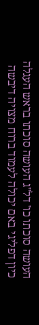העושה סוכתו כו' דל"ג העושה סוכתו בראש העגלה כיון דפליגי באם יכולה לעמוד ברוח מצויה דיבשה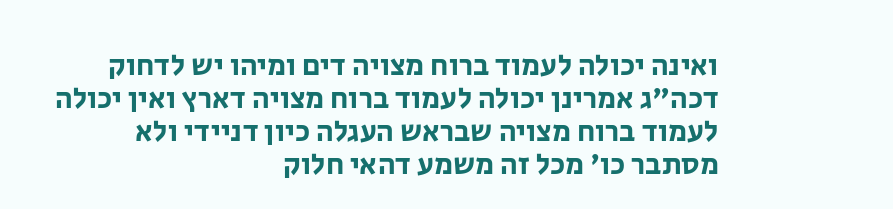ואינה יכולה לעמוד ברוח מצויה דים ומיהו יש לדחוק דכה"ג אמרינן יכולה לעמוד ברוח מצויה דארץ ואין יכולה לעמוד ברוח מצויה שבראש העגלה כיון דניידי ולא מסתבר כו' מכל זה משמע דהאי חלוק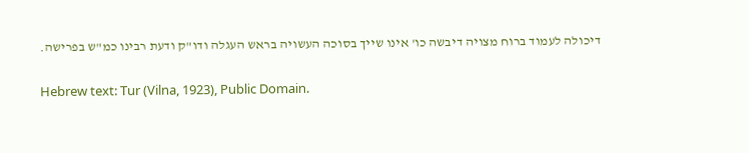דיכולה לעמוד ברוח מצויה דיבשה כו' אינו שייך בסוכה העשויה בראש העגלה ודו"ק ודעת רבינו כמ"ש בפרישה.

Hebrew text: Tur (Vilna, 1923), Public Domain.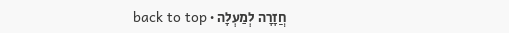חֲזָרָה לְמַעְלָה · back to top